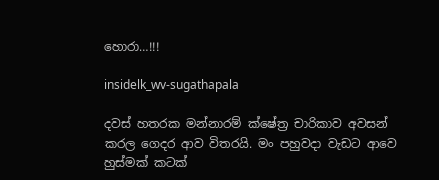හොරා…!!!

insidelk_wv-sugathapala

දවස් හතරක මන්නාරම් ක්ෂේත්‍ර චාරිකාව අවසන් කරල ගෙදර ආව විතරයි. මං පහුවදා වැඩට ආවෙ හුස්මක් කටක්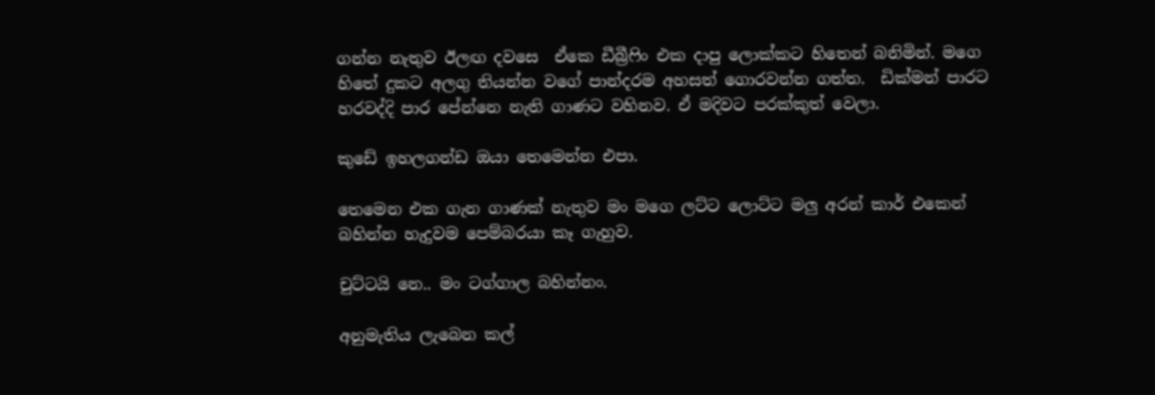ගන්න නැතුව ඊලඟ දවසෙ  ඒකෙ ඩීබ්‍රීෆිං එක දාපු ලොක්කට හිතෙන් බනිමින්. මගෙ හිතේ දුකට අලගු තියන්න වගේ පාන්දරම අහසත් ගොරවන්න ගත්ත.  ඩික්මන් පාරට හරවද්දි පාර පේන්නෙ නැති ගාණට වහිනව. ඒ මදිවට පරක්කුත් වෙලා.

කුඩේ ඉහලගන්ඩ ඔයා තෙමෙන්න එපා.

තෙමෙන එක ගැන ගාණක් නැතුව මං මගෙ ලට්ට ලොට්ට මලු අරන් කාර් එකෙන් බහින්න හැදුවම පෙම්බරයා කෑ ගැහුව.

චුට්ටයි නෙ.. මං ටග්ගාල බහින්නං.

අනුමැතිය ලැබෙන කල්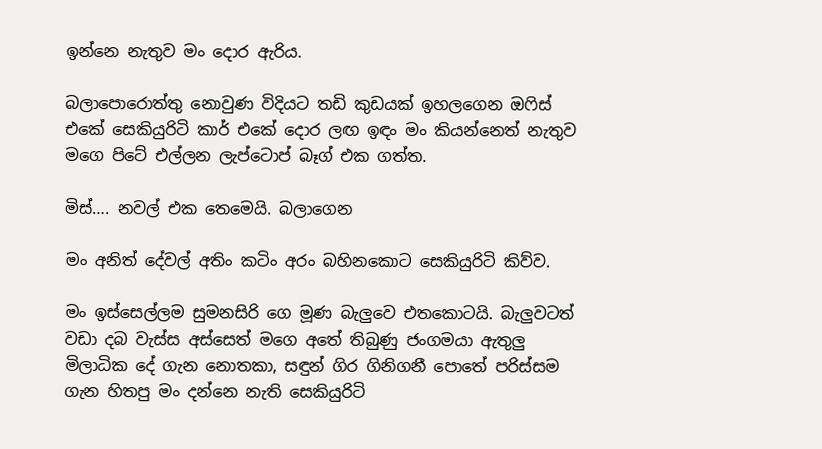ඉන්නෙ නැතුව මං දොර ඇරිය.

බලාපොරොත්තු නොවුණ විදියට තඩි කුඩයක් ඉහලගෙන ඔෆිස් එකේ සෙකියුරිටි කාර් එකේ දොර ලඟ ඉඳං මං කියන්නෙත් නැතුව මගෙ පිටේ එල්ලන ලැප්ටොප් බෑග් එක ගත්ත.

මිස්…. නවල් එක තෙමෙයි. බලාගෙන

මං අනිත් දේවල් අතිං කටිං අරං බහිනකොට සෙකියුරිටි කිව්ව.

මං ඉස්සෙල්ලම සුමනසිරි ගෙ මූණ බැලුවෙ එතකොටයි. බැලුවටත් වඩා දබ වැස්ස අස්සෙත් මගෙ අතේ තිබුණු ජංගමයා ඇතුලු මිලාධික දේ ගැන නොතකා, සඳුන් ගිර ගිනිගනී පොතේ පරිස්සම ගැන හිතපු මං දන්නෙ නැති සෙකියුරිටි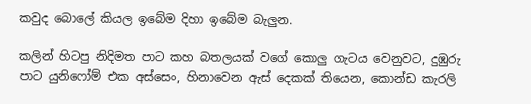කවුද බොලේ කියල ඉබේම දිහා ඉබේම බැලුන.

කලින් හිටපු නිදිමත පාට කහ බතලයක් වගේ කොලු ගැටය වෙනුවට, දුඹුරු පාට යුනිෆෝම් එක අස්සෙං, හිනාවෙන ඇස් දෙකක් තියෙන, කොන්ඩ කැරලි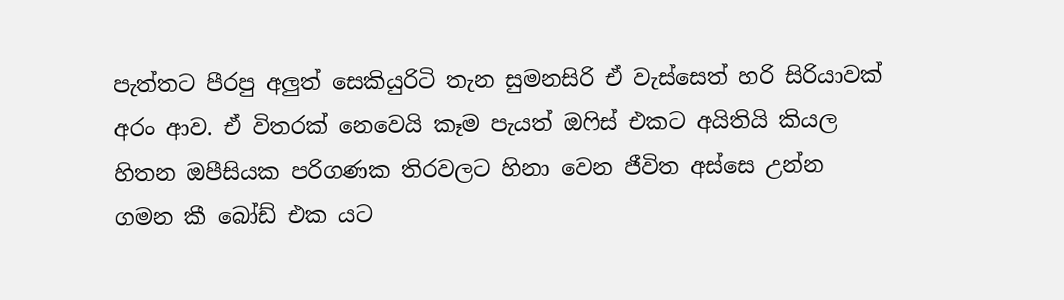පැත්තට පීරපු අලුත් සෙකියුරිටි තැන සුමනසිරි ඒ වැස්සෙත් හරි සිරියාවක් අරං ආව. ඒ විතරක් නෙවෙයි කෑම පැයත් ඔෆිස් එකට අයිතියි කියල හිතන ඔපීසියක පරිගණක තිරවලට හිනා වෙන ජීවිත අස්සෙ උන්න ගමන කී බෝඩ් එක යට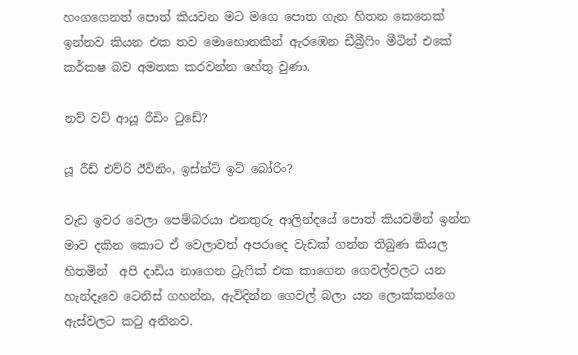හංගගෙනත් පොත් කියවන මට මගෙ පොත ගැන හිතන කෙනෙක් ඉන්නව කියන එක තව මොහොතකින් ඇරඹෙන ඩීබ්‍රීෆිං මීටින් එකේ කර්කෂ බව අමතක කරවන්න හේතු වුණා.

නව් වට් ආයූ රීඩිං ටුඩේ?

යූ රීඩ් එව්රි ඊවිනිං, ඉස්න්ට් ඉට් බෝරිං?

වැඩ ඉවර වෙලා පෙම්බරයා එනතුරු ආලින්දයේ පොත් කියවමින් ඉන්න මාව දකින කොට ඒ වෙලාවත් අපරාදෙ වැඩක් ගන්න තිබුණ කියල හිතමින්  අපි දාඩිය නාගෙන ට්‍රැෆික් එක කාගෙන ගෙවල්වලට යන හැන්දෑවෙ ටෙනිස් ගහන්න, ඇවිදින්න ගෙවල් බලා යන ලොක්කන්ගෙ ඇස්වලට කටු අනිනව.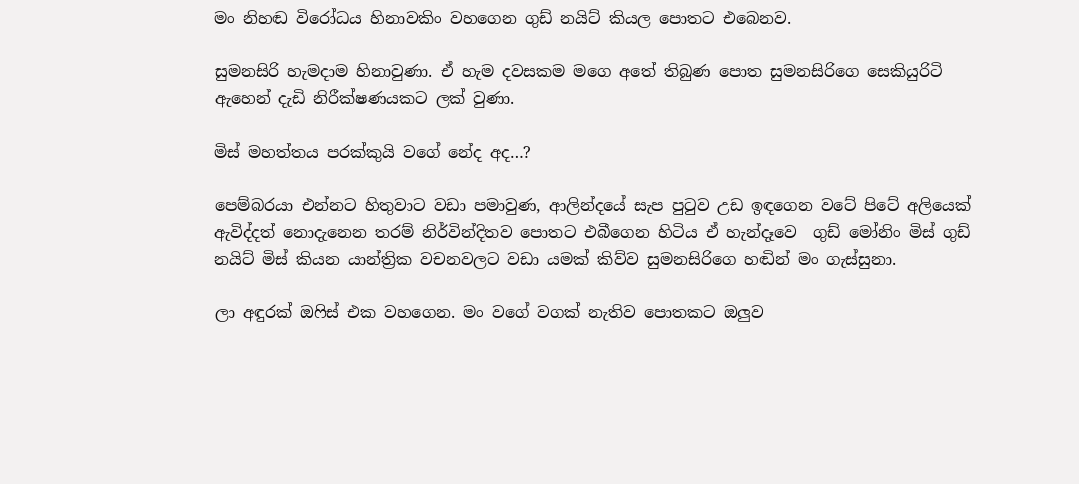මං නිහඬ විරෝධය හිනාවකිං වහගෙන ගුඩ් නයිට් කියල පොතට එබෙනව.

සුමනසිරි හැමදාම හිනාවුණා. ඒ හැම දවසකම මගෙ අතේ තිබුණ පොත සුමනසිරිගෙ සෙකියුරිටි ඇහෙන් දැඩි නිරීක්ෂණයකට ලක් වුණා.

මිස් මහත්තය පරක්කුයි වගේ නේද අද…?

පෙම්බරයා එන්නට හිතුවාට වඩා පමාවුණ, ආලින්දයේ සැප පුටුව උඩ ඉඳගෙන වටේ පිටේ අලියෙක් ඇවිද්දත් නොදැනෙන තරම් නිර්වින්දිතව පොතට එබීගෙන හිටිය ඒ හැන්දෑවෙ  ගුඩ් මෝනිං මිස් ගුඩ් නයිට් මිස් කියන යාන්ත්‍රික වචනවලට වඩා යමක් කිව්ව සුමනසිරිගෙ හඬින් මං ගැස්සුනා.

ලා අඳුරක් ඔෆිස් එක වහගෙන. මං වගේ වගක් නැතිව පොතකට ඔලුව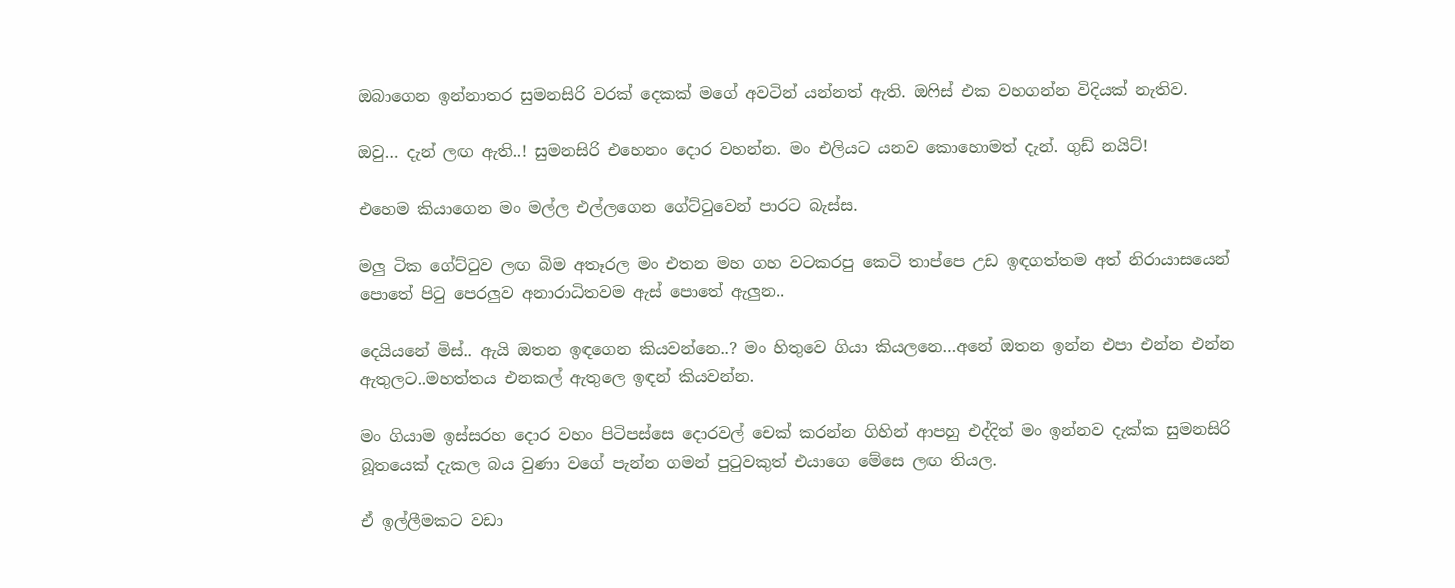ඔබාගෙන ඉන්නාතර සුමනසිරි වරක් දෙකක් මගේ අවටින් යන්නත් ඇති. ඔෆිස් එක වහගන්න විදියක් නැතිව.

ඔවු… දැන් ලඟ ඇති..! සුමනසිරි එහෙනං දොර වහන්න. මං එලියට යනව කොහොමත් දැන්. ගුඩ් නයිට්!

එහෙම කියාගෙන මං මල්ල එල්ලගෙන ගේට්ටුවෙන් පාරට බැස්ස.

මලු ටික ගේට්ටුව ලඟ බිම අතෑරල මං එතන මහ ගහ වටකරපු කෙටි තාප්පෙ උඩ ඉඳගත්තම අත් නිරායාසයෙන් පොතේ පිටු පෙරලුව අනාරාධිතවම ඇස් පොතේ ඇලුන..

දෙයියනේ මිස්.. ඇයි ඔතන ඉඳගෙන කියවන්නෙ..? මං හිතුවෙ ගියා කියලනෙ…අනේ ඔතන ඉන්න එපා එන්න එන්න ඇතුලට..මහත්තය එනකල් ඇතුලෙ ඉඳන් කියවන්න.

මං ගියාම ඉස්සරහ දොර වහං පිටිපස්සෙ දොරවල් චෙක් කරන්න ගිහින් ආපහු එද්දිත් මං ඉන්නව දැක්ක සුමනසිරි බූතයෙක් දැකල බය වුණා වගේ පැන්න ගමන් පුටුවකුත් එයාගෙ මේසෙ ලඟ තියල.

ඒ ඉල්ලීමකට වඩා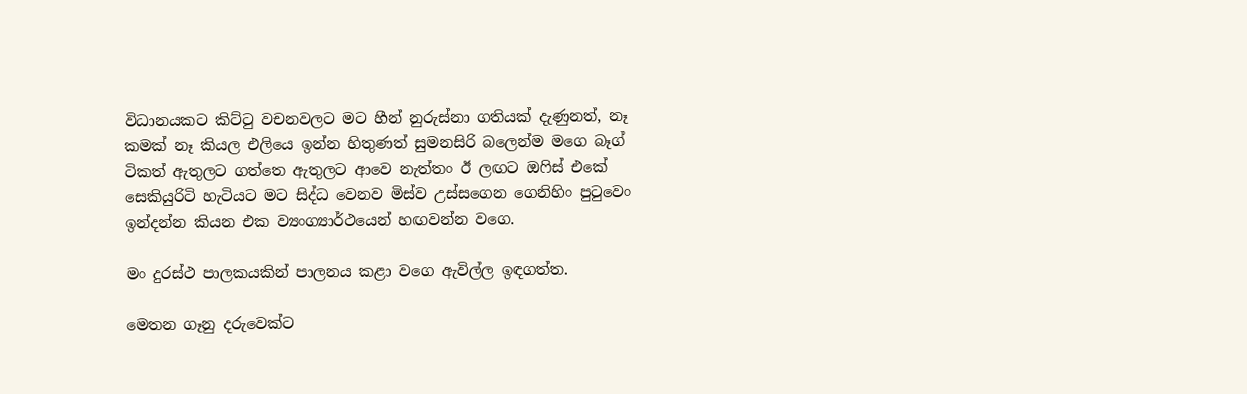විධානයකට කිට්ටු වචනවලට මට හීන් නුරුස්නා ගතියක් දැණුනත්, නෑ කමක් නෑ කියල එලියෙ ඉන්න හිතුණත් සුමනසිරි බලෙන්ම මගෙ බෑග් ටිකත් ඇතුලට ගත්තෙ ඇතුලට ආවෙ නැත්තං ඊ ලඟට ඔෆිස් එකේ සෙකියුරිටි හැටියට මට සිද්ධ වෙනව මිස්ව උස්සගෙන ගෙනිහිං පුටුවෙං ඉන්දන්න කියන එක ව්‍යංග්‍යාර්ථයෙන් හඟවන්න වගෙ.

මං දුරස්ථ පාලකයකින් පාලනය කළා වගෙ ඇවිල්ල ඉඳගත්ත.

මෙතන ගෑනු දරුවෙක්ට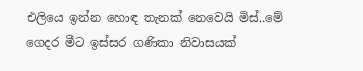එලියෙ ඉන්න හොඳ තැනක් නෙවෙයි මිස්..මේ ගෙදර මීට ඉස්සර ගණිකා නිවාසයක්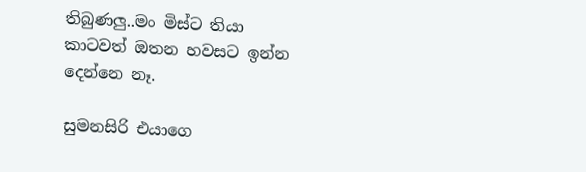තිබුණලු..මං මිස්ට තියා කාටවත් ඔතන හවසට ඉන්න දෙන්නෙ නෑ.

සුමනසිරි එයාගෙ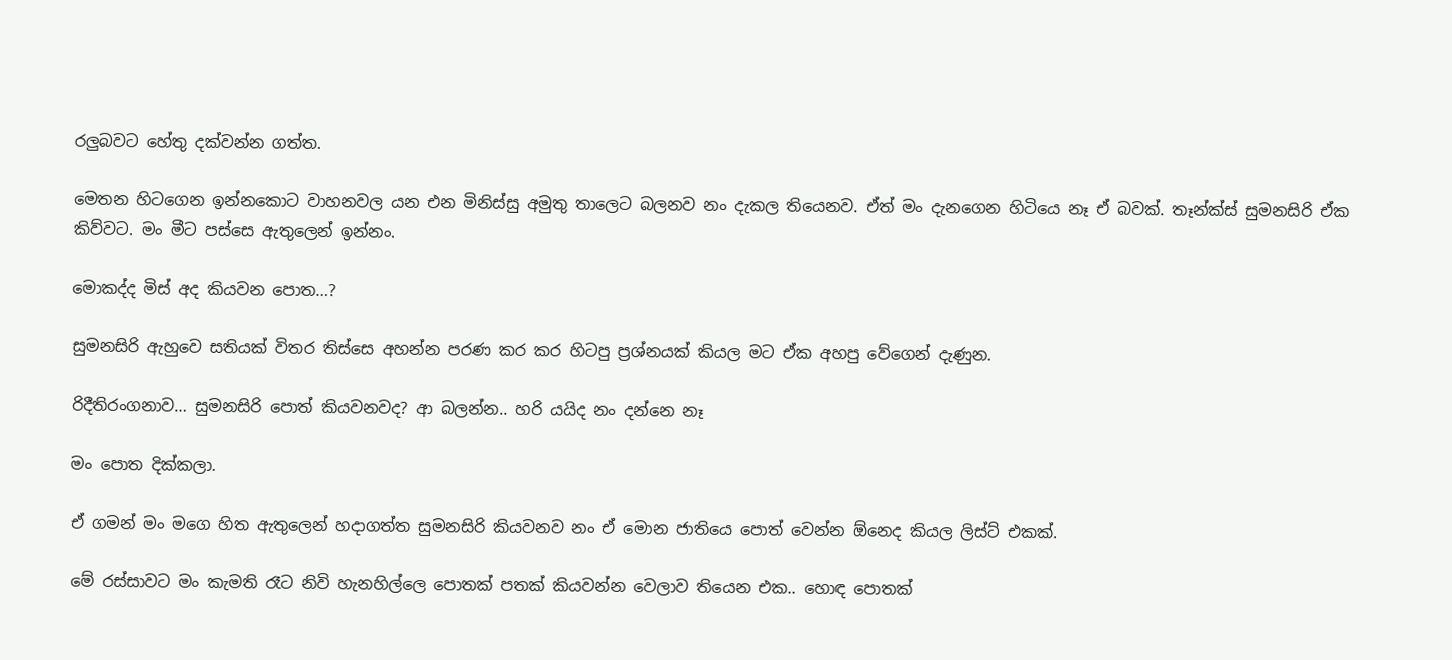රලුබවට හේතු දක්වන්න ගත්ත.

මෙතන හිටගෙන ඉන්නකොට වාහනවල යන එන මිනිස්සු අමුතු තාලෙට බලනව නං දැකල තියෙනව. ඒත් මං දැනගෙන හිටියෙ නෑ ඒ බවක්. තෑන්ක්ස් සුමනසිරි ඒක කිව්වට. මං මීට පස්සෙ ඇතුලෙන් ඉන්නං.

මොකද්ද මිස් අද කියවන පොත…?

සුමනසිරි ඇහුවෙ සතියක් විතර තිස්සෙ අහන්න පරණ කර කර හිටපු ප්‍රශ්නයක් කියල මට ඒක අහපු වේගෙන් දැණුන.

රිදීතිරංගනාව… සුමනසිරි පොත් කියවනවද? ආ බලන්න.. හරි යයිද නං දන්නෙ නෑ

මං පොත දික්කලා.

ඒ ගමන් මං මගෙ හිත ඇතුලෙන් හදාගත්ත සුමනසිරි කියවනව නං ඒ මොන ජාතියෙ පොත් වෙන්න ඕනෙද කියල ලිස්ට් එකක්.

මේ රස්සාවට මං කැමති රෑට නිවි හැනහිල්ලෙ පොතක් පතක් කියවන්න වෙලාව තියෙන එක.. හොඳ පොතක්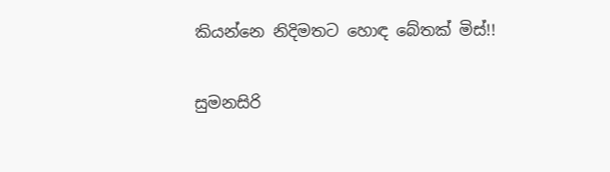කියන්නෙ නිදිමතට හොඳ බේතක් මිස්!!

සුමනසිරි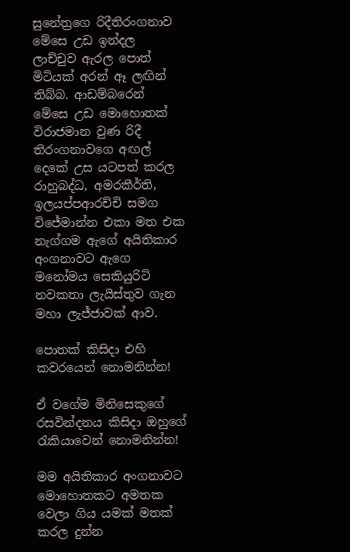සුනේත්‍රගෙ රිදීතිරංගනාව මේසෙ උඩ ඉන්දල ලාච්චුව ඇරල පොත් මිටියක් අරන් ඈ ලඟින් තිබ්බ. ආඩම්බරෙන් මේසෙ උඩ මොහොතක් විරාජමාන වුණ රිදී තිරංගනාවගෙ අඟල් දෙකේ උස යටපත් කරල රාහුබද්ධ, අමරකීර්ති, ඉලයප්පආරච්චි සමග විජේමාන්න එකා මත එක නැග්ගම ඇගේ අයිතිකාර අංගනාවට ඇගෙ මනෝමය සෙකියුරිටි නවකතා ලැයිස්තුව ගැන මහා ලැජ්ජාවක් ආව.

පොතක් කිසිදා එහි කවරයෙන් නොමනින්න!

ඒ වගේම මිනිසෙකුගේ රසවින්දනය කිසිදා ඔහුගේ රැකියාවෙන් නොමනින්න!

මම අයිතිකාර අංගනාවට මොහොතකට අමතක වෙලා ගිය යමක් මතක් කරල දුන්න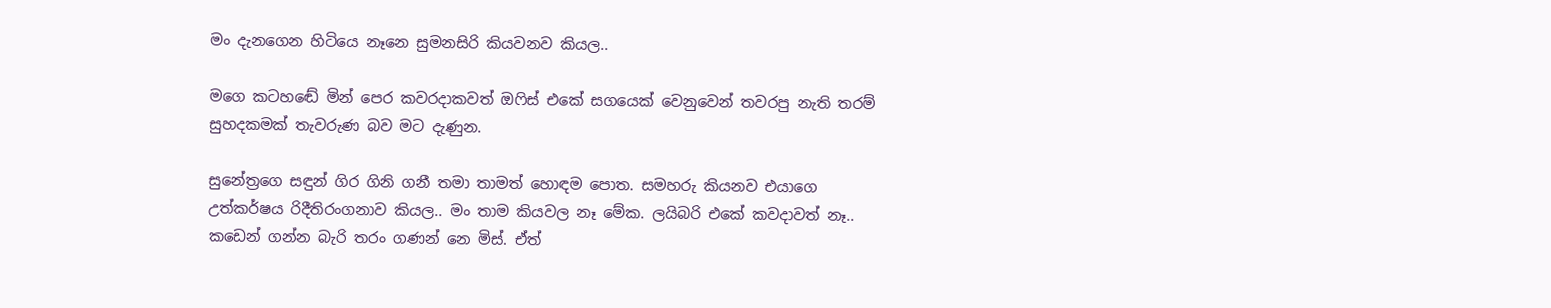මං දැනගෙන හිටියෙ නෑනෙ සුමනසිරි කියවනව කියල..

මගෙ කටහඬේ මින් පෙර කවරදාකවත් ඔෆිස් එකේ සගයෙක් වෙනුවෙන් තවරපු නැති තරම් සුහදකමක් තැවරුණ බව මට දැණුන.

සුනේත්‍රගෙ සඳුන් ගිර ගිනි ගනී තමා තාමත් හොඳම පොත. සමහරු කියනව එයාගෙ උත්කර්ෂය රිදීතිරංගනාව කියල.. මං තාම කියවල නෑ මේක. ලයිබරි එකේ කවදාවත් නෑ.. කඩෙන් ගන්න බැරි තරං ගණන් නෙ මිස්. ඒත්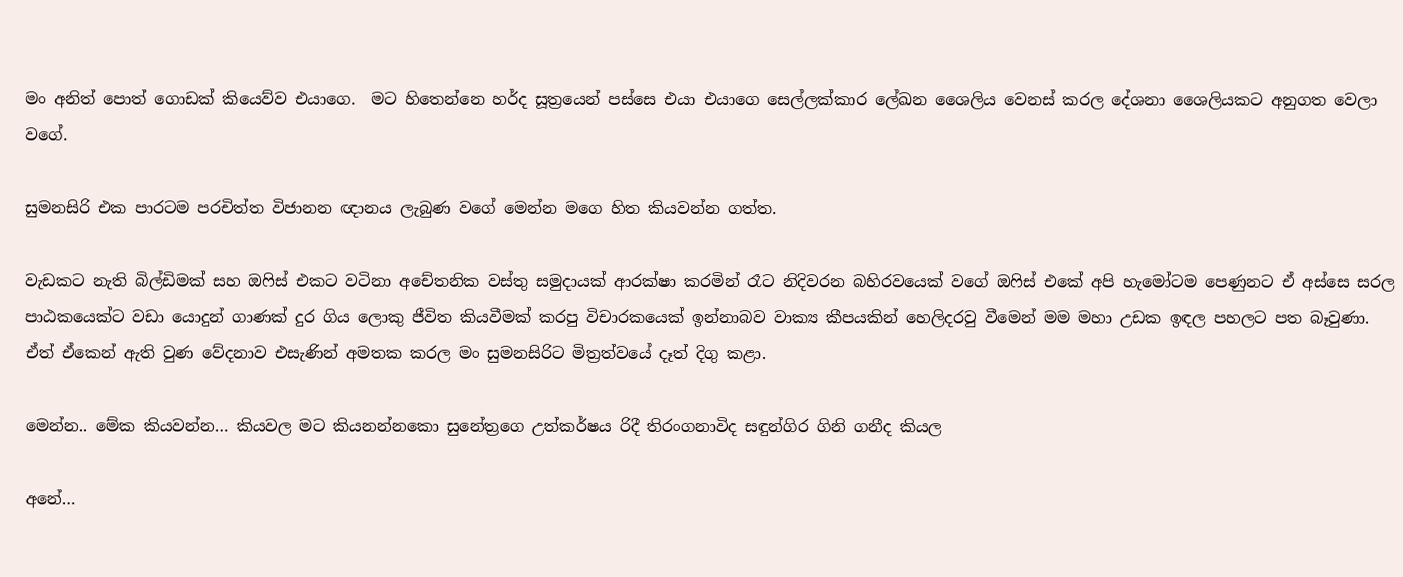මං අනිත් පොත් ගොඩක් කියෙව්ව එයාගෙ.  මට හිතෙන්නෙ හර්ද සූත්‍රයෙන් පස්සෙ එයා එයාගෙ සෙල්ලක්කාර ලේඛන ශෛලිය වෙනස් කරල දේශනා ශෛලියකට අනුගත වෙලා වගේ.

සුමනසිරි එක පාරටම පරචිත්ත විජානන ඥානය ලැබුණ වගේ මෙන්න මගෙ හිත කියවන්න ගත්ත.

වැඩකට නැති බිල්ඩිමක් සහ ඔෆිස් එකට වටිනා අචේතනික වස්තු සමුදායක් ආරක්ෂා කරමින් රෑට නිදිවරන බහිරවයෙක් වගේ ඔෆිස් එකේ අපි හැමෝටම පෙණුනට ඒ අස්සෙ සරල පාඨකයෙක්ට වඩා යොදුන් ගාණක් දුර ගිය ලොකු ජීවිත කියවීමක් කරපු විචාරකයෙක් ඉන්නාබව වාක්‍ය කීපයකින් හෙලිදරවු වීමෙන් මම මහා උඩක ඉඳල පහලට පත බෑවුණා. ඒත් ඒකෙන් ඇති වුණ වේදනාව එසැණින් අමතක කරල මං සුමනසිරිට මිත්‍රත්වයේ දෑත් දිගු කළා.

මෙන්න.. මේක කියවන්න… කියවල මට කියනන්නකො සුනේත්‍රගෙ උත්කර්ෂය රිදී තිරංගනාවිද සඳුන්ගිර ගිනි ගනීද කියල

අනේ…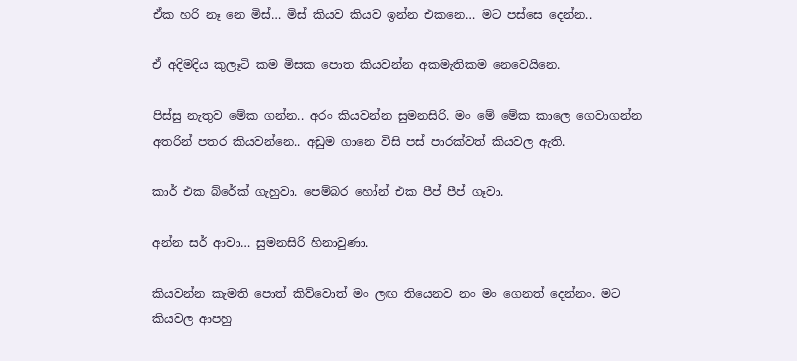ඒක හරි නෑ නෙ මිස්… මිස් කියව කියව ඉන්න එකනෙ… මට පස්සෙ දෙන්න..

ඒ අදිමදිය කුලෑටි කම මිසක පොත කියවන්න අකමැතිකම නෙවෙයිනෙ.

පිස්සු නැතුව මේක ගන්න.. අරං කියවන්න සුමනසිරි. මං මේ මේක කාලෙ ගෙවාගන්න අතරින් පතර කියවන්නෙ.. අඩුම ගානෙ විසි පස් පාරක්වත් කියවල ඇති.

කාර් එක බ්රේක් ගැහුවා. පෙම්බර හෝන් එක පීප් පීප් ගෑවා.

අන්න සර් ආවා… සුමනසිරි හිනාවුණා.

කියවන්න කැමති පොත් කිව්වොත් මං ලඟ තියෙනව නං මං ගෙනත් දෙන්නං. මට කියවල ආපහු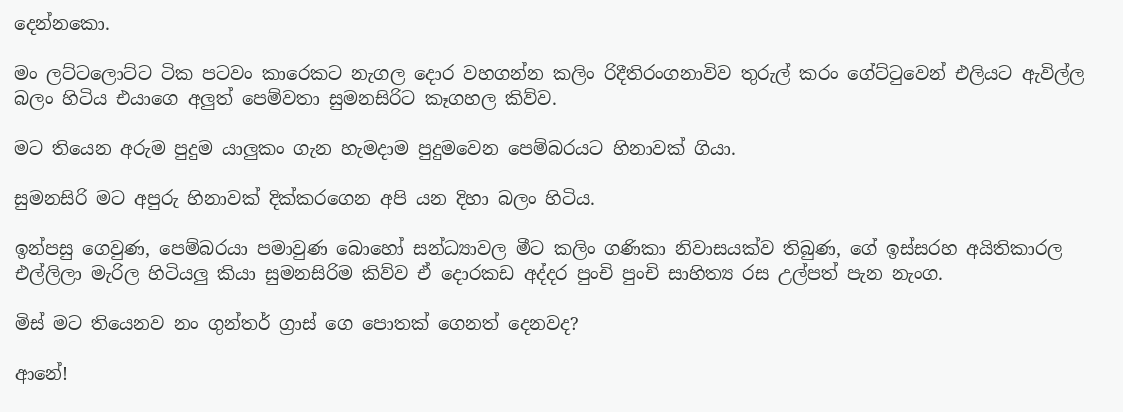දෙන්නකො.

මං ලට්ටලොට්ට ටික පටවං කාරෙකට නැගල දොර වහගන්න කලිං රිදීතිරංගනාවිව තුරුල් කරං ගේට්ටුවෙන් එලියට ඇවිල්ල බලං හිටිය එයාගෙ අලුත් පෙම්වතා සුමනසිරිට කෑගහල කිව්ව.

මට තියෙන අරුම පුදුම යාලුකං ගැන හැමදාම පුදුමවෙන පෙම්බරයට හිනාවක් ගියා.

සුමනසිරි මට අපුරු හිනාවක් දික්කරගෙන අපි යන දිහා බලං හිටිය.

ඉන්පසු ගෙවුණ, පෙම්බරයා පමාවුණ බොහෝ සන්ධ්‍යාවල මීට කලිං ගණිකා නිවාසයක්ව තිබුණ, ගේ ඉස්සරහ අයිතිකාරල එල්ලිලා මැරිල හිටියලු කියා සුමනසිරිම කිව්ව ඒ දොරකඩ අද්දර පුංචි පුංචි සාහිත්‍ය රස උල්පත් පැන නැංග.

මිස් මට තියෙනව නං ගුන්තර් ග්‍රාස් ගෙ පොතක් ගෙනත් දෙනවද?

ආනේ!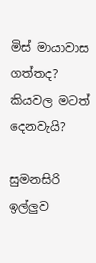මිස් මායාවාස ගත්තද? කියවල මටත් දෙනවැයි?

සුමනසිරි ඉල්ලුව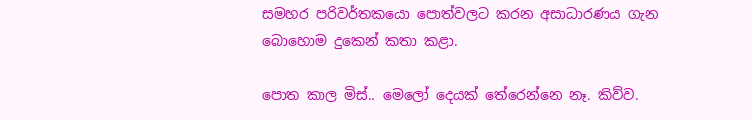සමහර පරිවර්තකයො පොත්වලට කරන අසාධාරණය ගැන බොහොම දුකෙන් කතා කළා.

පොත කාල මිස්.. මෙලෝ දෙයක් තේරෙන්නෙ නෑ. කිව්ව.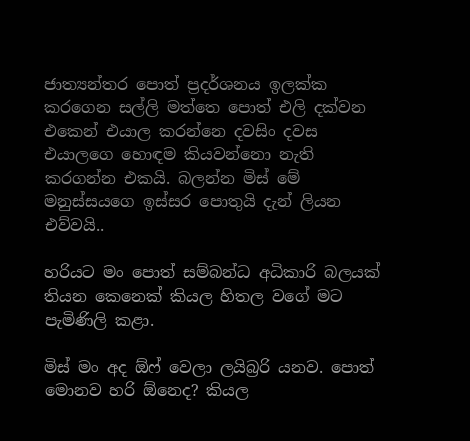ජාත්‍යන්තර පොත් ප්‍රදර්ශනය ඉලක්ක කරගෙන සල්ලි මත්තෙ පොත් එලි දක්වන එකෙන් එයාල කරන්නෙ දවසිං දවස එයාලගෙ හොඳම කියවන්නො නැති කරගන්න එකයි. බලන්න මිස් මේ මනුස්සයගෙ ඉස්සර පොතුයි දැන් ලියන එව්වයි..

හරියට මං පොත් සම්බන්ධ අධිකාරි බලයක් තියන කෙනෙක් කියල හිතල වගේ මට පැමිණිලි කළා.

මිස් මං අද ඕෆ් වෙලා ලයිබ්‍රරි යනව. පොත් මොනව හරි ඕනෙද? කියල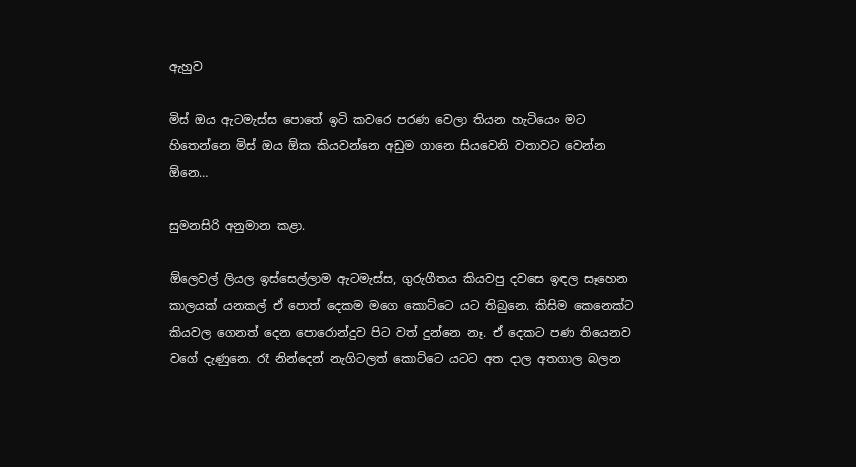ඇහුව

මිස් ඔය ඇටමැස්ස පොතේ ඉටි කවරෙ පරණ වෙලා තියන හැටියෙං මට හිතෙන්නෙ මිස් ඔය ඕක කියවන්නෙ අඩුම ගානෙ සියවෙනි වතාවට වෙන්න ඕනෙ…

සුමනසිරි අනුමාන කළා.

ඕලෙවල් ලියල ඉස්සෙල්ලාම ඇටමැස්ස, ගුරුගීතය කියවපු දවසෙ ඉඳල සෑහෙන කාලයක් යනකල් ඒ පොත් දෙකම මගෙ කොට්ටෙ යට තිබුනෙ. කිසිම කෙනෙක්ට කියවල ගෙනත් දෙන පොරොන්දුව පිට වත් දුන්නෙ නෑ. ඒ දෙකට පණ තියෙනව වගේ දැණුනෙ. රෑ නින්දෙන් නැගිටලත් කොට්ටෙ යටට අත දාල අතගාල බලන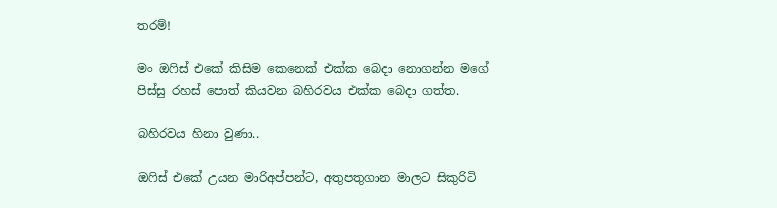තරම්!

මං ඔෆිස් එකේ කිසිම කෙනෙක් එක්ක බෙදා නොගන්න මගේ පිස්සු රහස් පොත් කියවන බහිරවය එක්ක බෙදා ගත්ත.

බහිරවය හිනා වුණා..

ඔෆිස් එකේ උයන මාරිඅප්පන්ට, අතුපතුගාන මාලට සිකුරිටි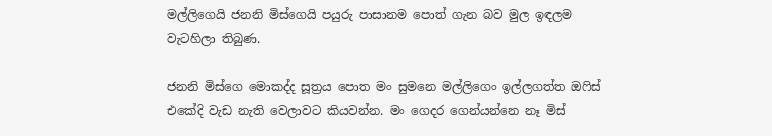මල්ලිගෙයි ජනනි මිස්ගෙයි පයුරු පාසානම පොත් ගැන බව මුල ඉඳලම වැටහිලා තිබුණ.

ජනනි මිස්ගෙ මොකද්ද සූත්‍රය පොත මං සුමනෙ මල්ලිගෙං ඉල්ලගත්ත ඔෆිස් එකේදි වැඩ නැති වෙලාවට කියවන්න. මං ගෙදර ගෙන්යන්නෙ නෑ මිස්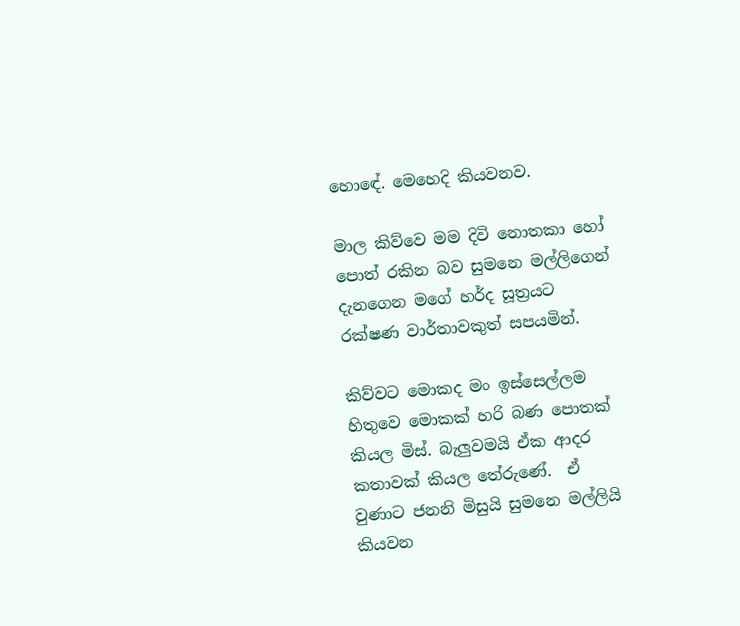හොඳේ. මෙහෙදි කියවනව.

මාල කිව්වෙ මම දිවි නොතකා හෝ පොත් රකින බව සුමනෙ මල්ලිගෙන් දැනගෙන මගේ හර්ද සූත්‍රයට රක්ෂණ වාර්තාවකුත් සපයමින්.

කිව්වට මොකද මං ඉස්සෙල්ලම හිතුවෙ මොකක් හරි බණ පොතක් කියල මිස්. බැලුවමයි ඒක ආදර කතාවක් කියල තේරුණේ.  ඒ වුණාට ජනනි මිසුයි සුමනෙ මල්ලියි කියවන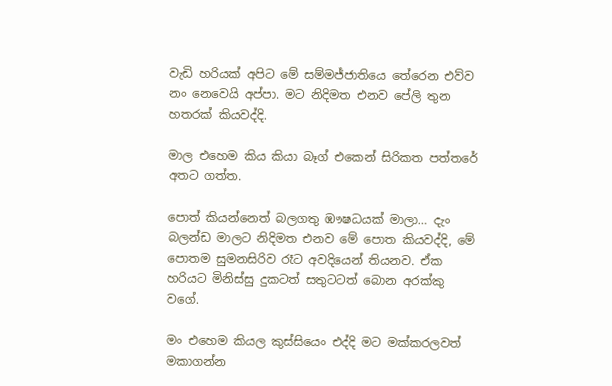වැඩි හරියක් අපිට මේ සම්මජ්ජාතියෙ තේරෙන එව්ව නං නෙවෙයි අප්පා. මට නිදිමත එනව පේලි තුන හතරක් කියවද්දි.

මාල එහෙම කිය කියා බෑග් එකෙන් සිරිකත පත්තරේ අතට ගත්ත.

පොත් කියන්නෙත් බලගතු ඹෟෂධයක් මාලා… දැං බලන්ඩ මාලට නිදිමත එනව මේ පොත කියවද්දි, මේ පොතම සුමනසිරිව රෑට අවදියෙන් තියනව. ඒක හරියට මිනිස්සු දුකටත් සතුටටත් බොන අරක්කු වගේ.

මං එහෙම කියල කුස්සියෙං එද්දි මට මක්කරලවත් මකාගන්න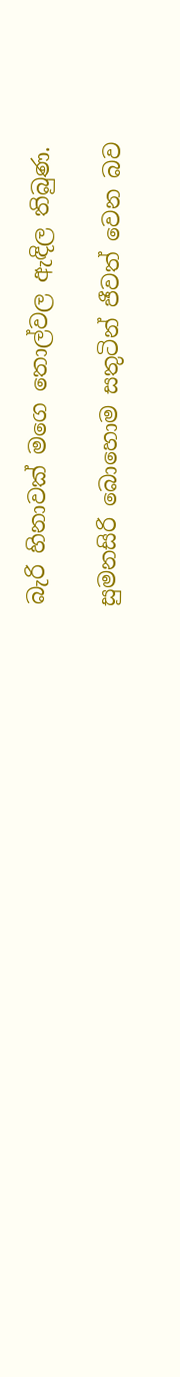බැරි හිනාවක් මගෙ තොල්වල ඇඳිල තිබුණ.

සුමනසිරි බොහොම සතුටින් ජීවත් වෙන බව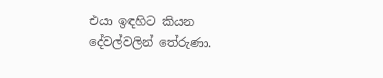එයා ඉඳහිට කියන දේවල්වලින් තේරුණා.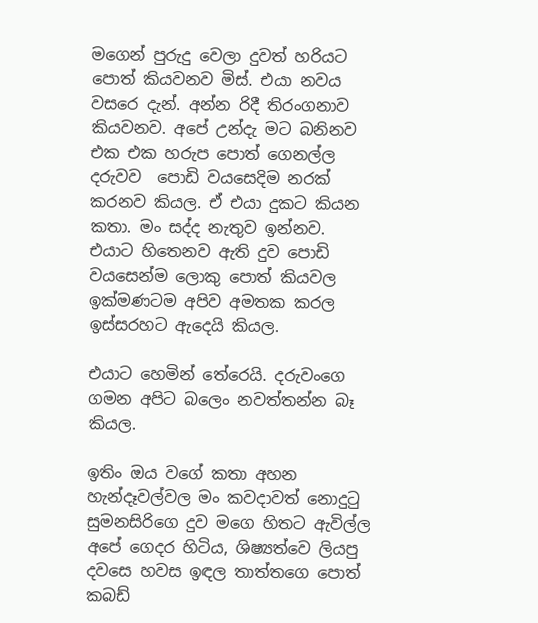මගෙන් පුරුදු වෙලා දුවත් හරියට පොත් කියවනව මිස්. එයා නවය වසරෙ දැන්. අන්න රිදී තිරංගනාව කියවනව. අපේ උන්දැ මට බනිනව එක එක හරුප පොත් ගෙනල්ල දරුවව  පොඩි වයසෙදිම නරක් කරනව කියල. ඒ එයා දුකට කියන කතා. මං සද්ද නැතුව ඉන්නව. එයාට හිතෙනව ඇති දුව පොඩි වයසෙන්ම ලොකු පොත් කියවල ඉක්මණටම අපිව අමතක කරල ඉස්සරහට ඇදෙයි කියල.

එයාට හෙමින් තේරෙයි. දරුවංගෙ ගමන අපිට බලෙං නවත්තන්න බෑ කියල.

ඉතිං ඔය වගේ කතා අහන හැන්දෑවල්වල මං කවදාවත් නොදුටු සුමනසිරිගෙ දුව මගෙ හිතට ඇවිල්ල අපේ ගෙදර හිටිය, ශිෂ්‍යත්වෙ ලියපු දවසෙ හවස ඉඳල තාත්තගෙ පොත් කබඩ්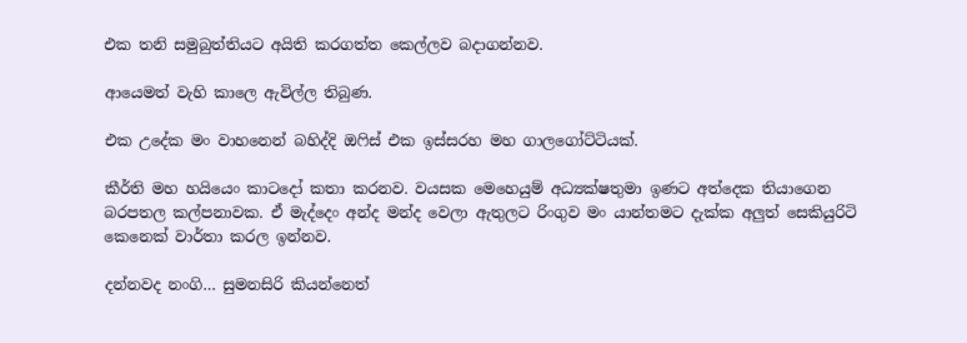එක තනි සමුබුත්තියට අයිති කරගත්ත කෙල්ලව බදාගන්නව.

ආයෙමත් වැහි කාලෙ ඇවිල්ල තිබුණ.

එක උදේක මං වාහනෙන් බහිද්දි ඔෆිස් එක ඉස්සරහ මහ ගාලගෝට්ටියක්.

කීර්ති මහ හයියෙං කාටදෝ කතා කරනව. වයසක මෙහෙයුම් අධ්‍යක්ෂතුමා ඉණට අත්දෙක තියාගෙන බරපතල කල්පනාවක. ඒ මැද්දෙං අන්ද මන්ද වෙලා ඇතුලට රිංගුව මං යාන්තමට දැක්ක අලුත් සෙකියුරිටි කෙනෙක් වාර්තා කරල ඉන්නව.

දන්නවද නංගි… සුමනසිරි කියන්නෙත්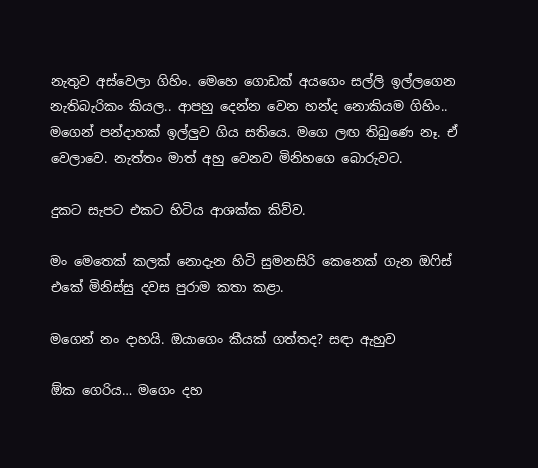නැතුව අස්වෙලා ගිහිං. මෙහෙ ගොඩක් අයගෙං සල්ලි ඉල්ලගෙන නැතිබැරිකං කියල.. ආපහු දෙන්න වෙන හන්ද නොකියම ගිහිං.. මගෙන් පන්දාහක් ඉල්ලුව ගිය සතියෙ. මගෙ ලඟ තිබුණෙ නෑ. ඒ වෙලාවෙ. නැත්තං මාත් අහු වෙනව මිනිහගෙ බොරුවට.

දුකට සැපට එකට හිටිය ආශක්ක කිව්ව.

මං මෙතෙක් කලක් නොදැන හිටි සුමනසිරි කෙනෙක් ගැන ඔෆිස් එකේ මිනිස්සු දවස පුරාම කතා කළා.

මගෙන් නං දාහයි. ඔයාගෙං කීයක් ගත්තද? සඳා ඇහුව

ඕක ගෙරිය… මගෙං දහ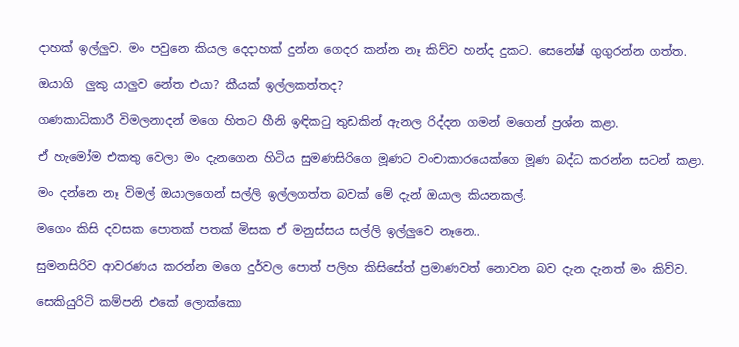දාහක් ඉල්ලුව. මං පවුනෙ කියල දෙදාහක් දුන්න ගෙදර කන්න නෑ කිව්ව හන්ද දුකට. සෙනේෂ් ගුගුරන්න ගත්ත.

ඔයාගි  ලුකු යාලුව නේත එයා? කීයක් ඉල්ලකත්තද?

ගණකාධිකාරී විමලනාදන් මගෙ හිතට හීනි ඉඳිකටු තුඩකින් ඇනල රිද්දන ගමන් මගෙන් ප්‍රශ්න කළා.

ඒ හැමෝම එකතු වෙලා මං දැනගෙන හිටිය සුමණසිරිගෙ මූණට වංචාකාරයෙක්ගෙ මූණ බද්ධ කරන්න සටන් කළා.

මං දන්නෙ නෑ විමල් ඔයාලගෙන් සල්ලි ඉල්ලගත්ත බවක් මේ දැන් ඔයාල කියනකල්.

මගෙං කිසි දවසක පොතක් පතක් මිසක ඒ මනුස්සය සල්ලි ඉල්ලුවෙ නෑනෙ..

සුමනසිරිව ආවරණය කරන්න මගෙ දුර්වල පොත් පලිහ කිසිසේත් ප්‍රමාණවත් නොවන බව දැන දැනත් මං කිව්ව.

සෙකියුරිටි කම්පනි එකේ ලොක්කො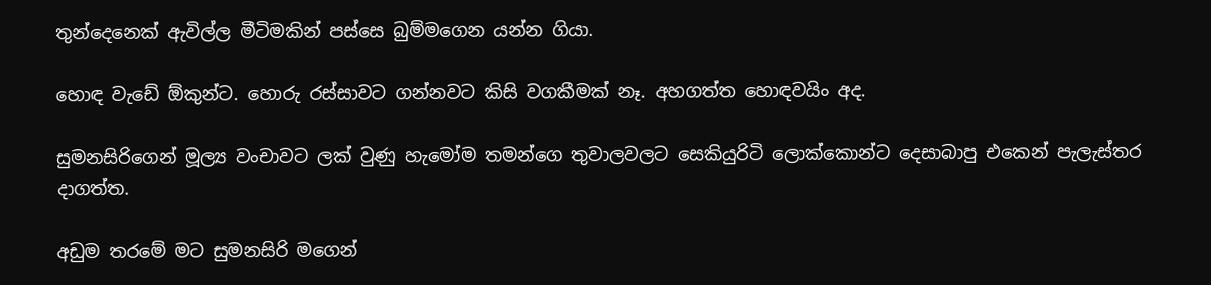තුන්දෙනෙක් ඇවිල්ල මීටිමකින් පස්සෙ බුම්මගෙන යන්න ගියා.

හොඳ වැඩේ ඕකුන්ට. හොරු රස්සාවට ගන්නවට කිසි වගකීමක් නෑ. අහගත්ත හොඳවයිං අද.

සුමනසිරිගෙන් මූල්‍ය වංචාවට ලක් වුණු හැමෝම තමන්ගෙ තුවාලවලට සෙකියුරිටි ලොක්කොන්ට දෙසාබාපු එකෙන් පැලැස්තර දාගත්ත.

අඩුම තරමේ මට සුමනසිරි මගෙන්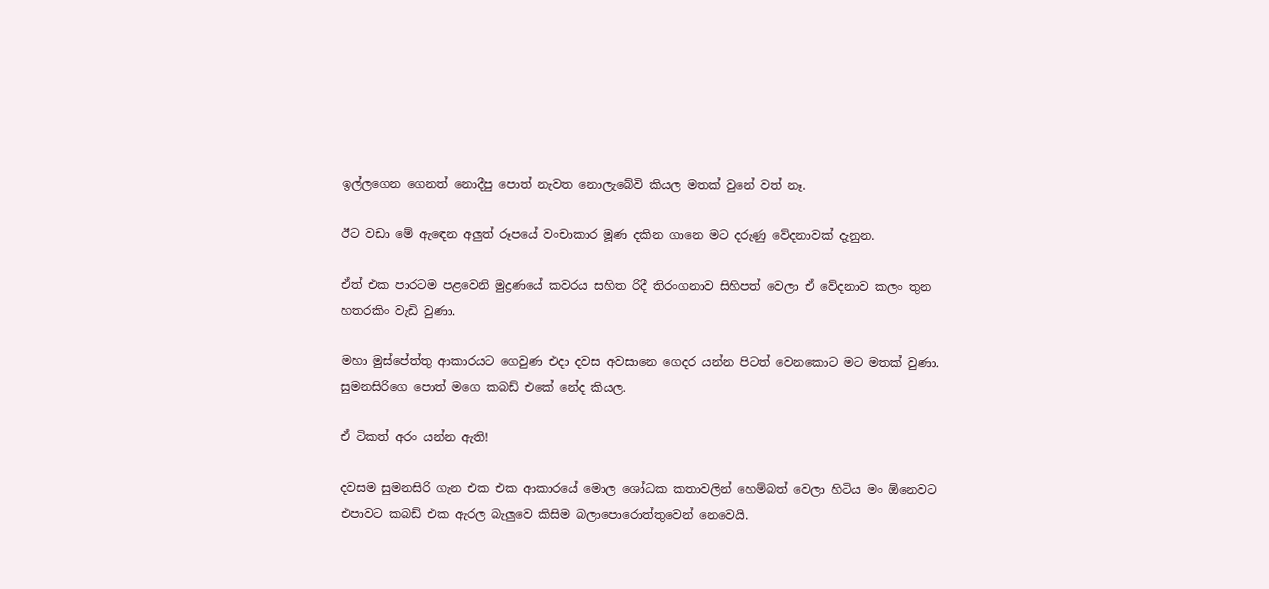ඉල්ලගෙන ගෙනත් නොදීපු පොත් නැවත නොලැබේවි කියල මතක් වුනේ වත් නෑ.

ඊට වඩා මේ ඇඳෙන අලුත් රූපයේ වංචාකාර මූණ දකින ගානෙ මට දරුණු වේදනාවක් දැනුන.

ඒත් එක පාරටම පළවෙනි මුද්‍රණයේ කවරය සහිත රිදී තිරංගනාව සිහිපත් වෙලා ඒ වේදනාව කලං තුන හතරකිං වැඩි වුණා.

මහා මුස්පේත්තු ආකාරයට ගෙවුණ එදා දවස අවසානෙ ගෙදර යන්න පිටත් වෙනකොට මට මතක් වුණා. සුමනසිරිගෙ පොත් මගෙ කබඩ් එකේ නේද කියල.

ඒ ටිකත් අරං යන්න ඇති!

දවසම සුමනසිරි ගැන එක එක ආකාරයේ මොල ශෝධක කතාවලින් හෙම්බත් වෙලා හිටිය මං ඕනෙවට එපාවට කබඩ් එක ඇරල බැලුවෙ කිසිම බලාපොරොත්තුවෙන් නෙවෙයි.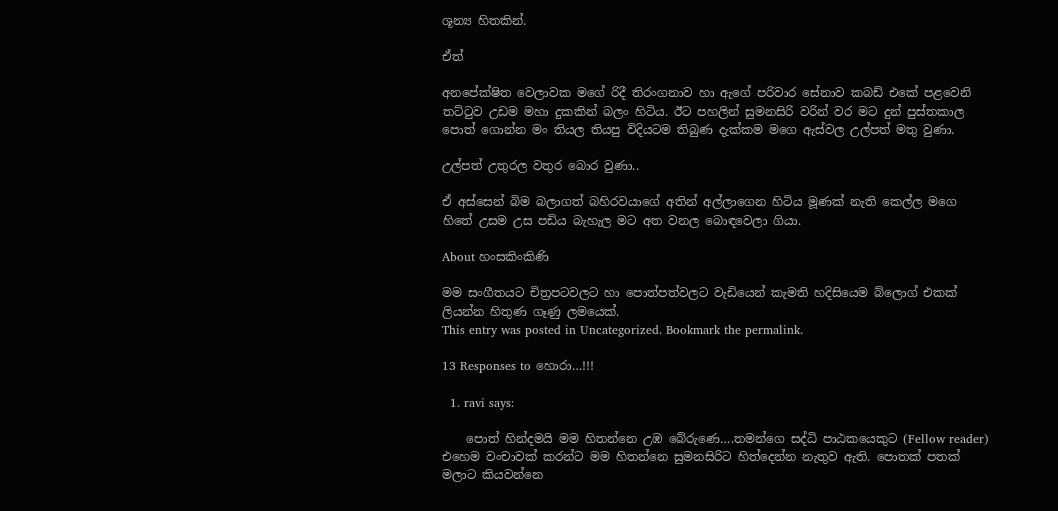ශූන්‍ය හිතකින්.

ඒත්

අනපේක්ෂිත වෙලාවක මගේ රිදී තිරංගනාව හා ඇගේ පරිවාර සේනාව කබඩ් එකේ පළවෙනි තට්ටුව උඩම මහා දුකකින් බලං හිටිය. ඊට පහලින් සුමනසිරි වරින් වර මට දුන් පුස්තකාල පොත් ගොන්න මං තියල තියපු විදියටම තිබුණ දැක්කම මගෙ ඇස්වල උල්පත් මතු වුණා.

උල්පත් උතුරල වතුර බොර වුණා..

ඒ අස්සෙන් බිම බලාගත් බහිරවයාගේ අතින් අල්ලාගෙන හිටිය මූණක් නැති කෙල්ල මගෙ හිතේ උසම උස පඩිය බැහැල මට අත වනල බොඳවෙලා ගියා.

About හංසකිංකිණි

මම සංගීතයට චිත්‍රපටවලට හා පොත්පත්වලට වැඩියෙන් කැමති හදිසියෙම බ්ලොග් එකක් ලියන්න හිතුණ ගෑණු ලමයෙක්.
This entry was posted in Uncategorized. Bookmark the permalink.

13 Responses to හොරා…!!!

  1. ravi says:

    පොත් හින්දමයි මම හිතන්නෙ උඹ බේරුණෙ….තමන්ගෙ සද්ධි පාඨකයෙකුට (Fellow reader) එහෙම වංචාවක් කරන්ට මම හිතන්නෙ සුමනසිරිට හිත්දෙන්න නැතුව ඇති. පොතක් පතක් මලාට කියවන්නෙ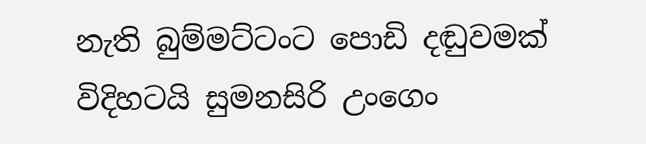නැති බුම්මට්ටංට පොඩි දඬුවමක් විදිහටයි සුමනසිරි උංගෙං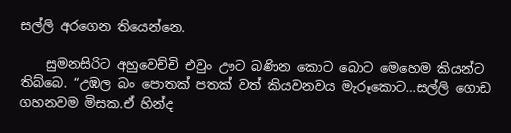සල්ලි අරගෙන තියෙන්නෙ.

    සුමනසිරිට අහුවෙච්චි එවුං ඌට බණින කොට බොට මෙහෙම කියන්ට තිබ්බෙ. “උඹල බං පොතක් පතක් වත් කියවනවය මැරූකොට…සල්ලි ගොඩ ගහනවම මිසක.ඒ හින්ද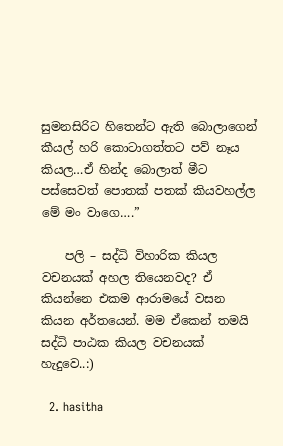සුමනසිරිට හිතෙන්ට ඇති බොලාගෙන් කීයල් හරි කොටාගත්තට පව් නෑය කියල…ඒ හින්ද බොලාත් මීට පස්සෙවත් පොතක් පතක් කියවහල්ල මේ මං වාගෙ….”

    පලි – සද්ධි විහාරික කියල වචනයක් අහල තියෙනවද? ඒ කියන්නෙ එකම ආරාමයේ වසන කියන අර්තයෙන්. මම ඒකෙන් තමයි සද්ධි පාඨක කියල වචනයක් හැදුවෙ..:)

  2. hasitha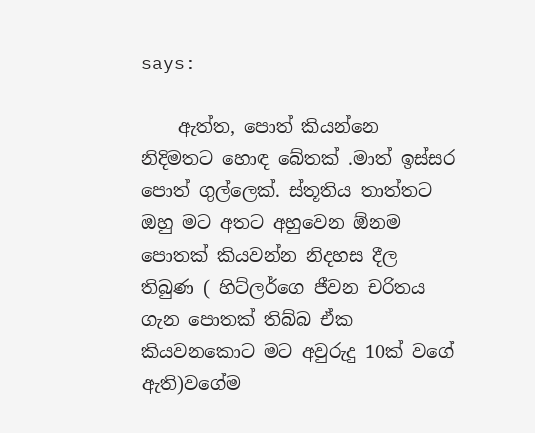says:

    ඇත්ත, පොත් කියන්නෙ නිදිමතට හොඳ බේතක් .මාත් ඉස්සර පොත් ගුල්ලෙක්. ස්තූතිය තාත්තට ඔහු මට අතට අහුවෙන ඕනම පොතක් කියවන්න නිදහස දීල තිබුණ ( හිට්ලර්ගෙ ජීවන චරිතය ගැන පොතක් තිබ්බ ඒක කියවනකොට මට අවුරුදු 10ක් වගේ ඇති)වගේම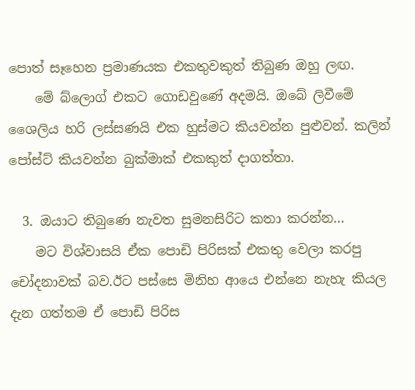පොත් සෑහෙන ප්‍රමාණයක එකතුවකුත් තිබුණ ඔහු ලඟ.
    මේ බ්ලොග් එකට ගොඩවුණේ අදමයි. ඔබේ ලිවීමේ ශෛලිය හරි ලස්සණයි එක හුස්මට කියවන්න පුළුවන්. කලින් පෝස්ට් කියවන්න බුක්මාක් එකකුත් දාගත්තා.

  3. ඔයාට තිබුණෙ නැවත සුමනසිරිට කතා කරන්න…
    මට විශ්වාසයි ඒක පොඩි පිරිසක් එකතු වෙලා කරපු චෝදනාවක් බව.ඊට පස්සෙ මිනිහ ආයෙ එන්නෙ නැහැ කියල දැන ගත්තම ඒ පොඩි පිරිස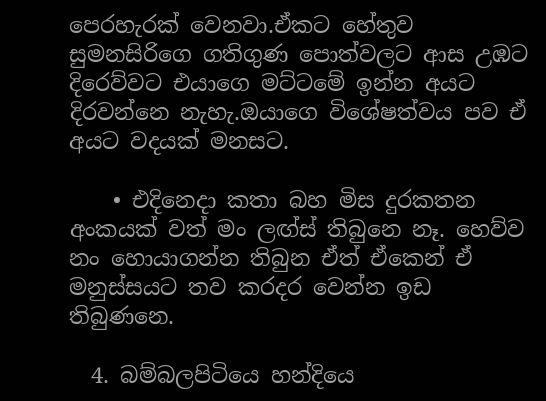පෙරහැරක් වෙනවා.ඒකට හේතුව සුමනසිරිගෙ ගතිගුණ පොත්වලට ආස උඹට දිරෙව්වට එයාගෙ මට්ටමේ ඉන්න අයට දිරවන්නෙ නැහැ.ඔයාගෙ විශේෂත්වය පව ඒ අයට වදයක් මනසට.

    • එදිනෙදා කතා බහ මිස දුරකතන අංකයක් වත් මං ලඟ්ස් තිබුනෙ නෑ. හෙව්ව නං හොයාගන්න තිබුන ඒත් ඒකෙන් ඒ මනුස්සයට තව කරදර වෙන්න ඉඩ තිබුණනෙ.

  4. බම්බලපිටියෙ හන්දියෙ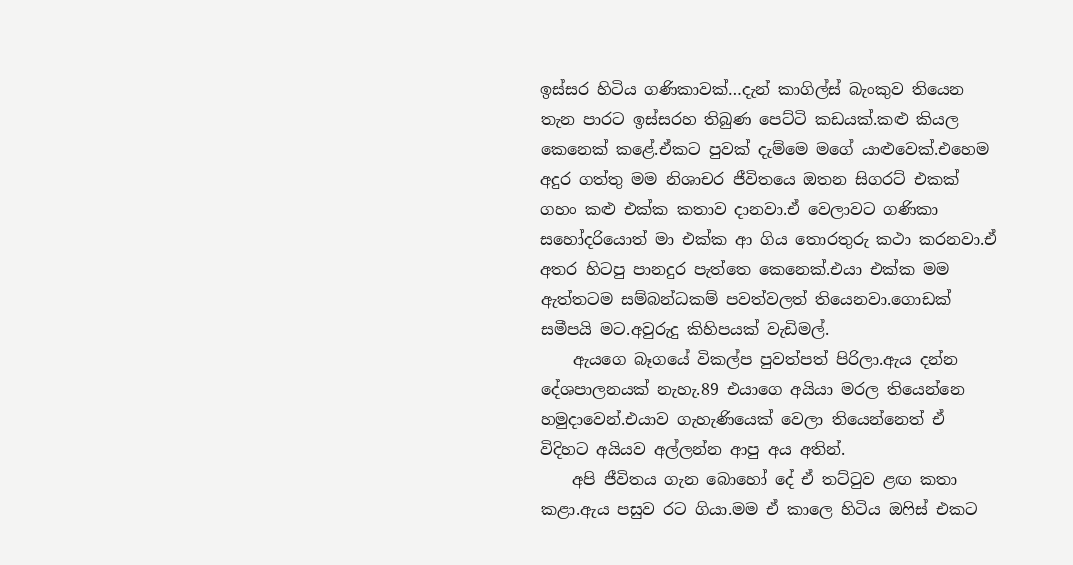ඉස්සර හිටිය ගණිකාවක්…දැන් කාගිල්ස් බැංකුව තියෙන තැන පාරට ඉස්සරහ තිබුණ පෙට්ටි කඩයක්.කළු කියල කෙනෙක් කළේ.ඒකට පුවක් දැම්මෙ මගේ යාළුවෙක්.එහෙම අදුර ගත්තු මම නිශාචර ජීවිතයෙ ඔතන සිගරට් එකක් ගහං කළු එක්ක කතාව දානවා.ඒ වෙලාවට ගණිකා සහෝදරියොත් මා එක්ක ආ ගිය තොරතුරු කථා කරනවා.ඒ අතර හිටපු පානදුර පැත්තෙ කෙනෙක්.එයා එක්ක මම ඇත්තටම සම්බන්ධකම් පවත්වලත් තියෙනවා.ගොඩක් සමීපයි මට.අවුරුදු කිහිපයක් වැඩිමල්.
    ඇයගෙ බෑගයේ විකල්ප පුවත්පත් පිරිලා.ඇය දන්න දේශපාලනයක් නැහැ.89 එයාගෙ අයියා මරල තියෙන්නෙ හමුදාවෙන්.එයාව ගැහැණියෙක් වෙලා තියෙන්නෙත් ඒ විදිහට අයියව අල්ලන්න ආපු අය අතින්.
    අපි ජීවිතය ගැන බොහෝ දේ ඒ තට්ටුව ළඟ කතා කළා.ඇය පසුව රට ගියා.මම ඒ කාලෙ හිටිය ඔෆිස් එකට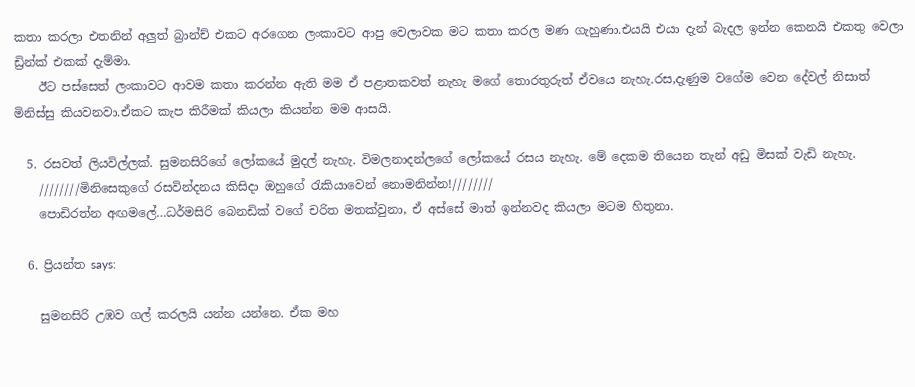කතා කරලා එතනින් අලුත් බ්‍රාන්ච් එකට අරගෙන ලංකාවට ආපු වෙලාවක මට කතා කරල මණ ගැහුණා.එයයි එයා දැන් බැදල ඉන්න කෙනයි එකතු වෙලා ඩ්‍රින්ක් එකක් දැම්මා.
    ඊට පස්සෙත් ලංකාවට ආවම කතා කරන්න ඇති මම ඒ පළාතකවත් නැහැ මගේ තොරතුරුත් ඒවයෙ නැහැ.රස,දැණුම වගේම වෙන දේවල් නිසාත් මිනිස්සු කියවනවා.ඒකට කැප කිරීමක් කියලා කියන්න මම ආසයි.

  5. රසවත් ලියවිල්ලක්. සුමනසිරිගේ ලෝකයේ මුදල් නැහැ. විමලනාදන්ලගේ ලෝකයේ රසය නැහැ. මේ දෙකම තියෙන තැන් අඩු මිසක් වැඩි නැහැ.
    ////////මිනිසෙකුගේ රසවින්දනය කිසිදා ඔහුගේ රැකියාවෙන් නොමනින්න!////////
    පොඩිරත්න අඟමලේ…ධර්මසිරි බෙනඩික් වගේ චරිත මතක්වුනා, ඒ අස්සේ මාත් ඉන්නවද කියලා මටම හිතුනා.

  6. ප්‍රියන්ත says:

    සුමනසිරි උඹව ගල් කරලයි යන්න යන්නෙ. ඒක මහ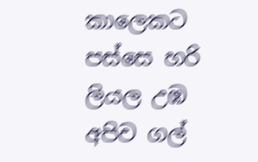කාලෙකට පස්සෙ හරි ලියල උඹ අපිව ගල්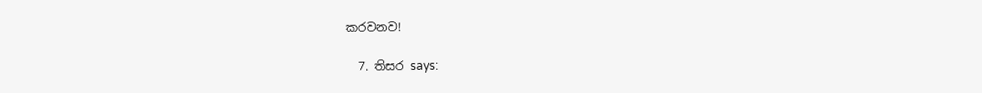කරවනව!

  7. තිසර says: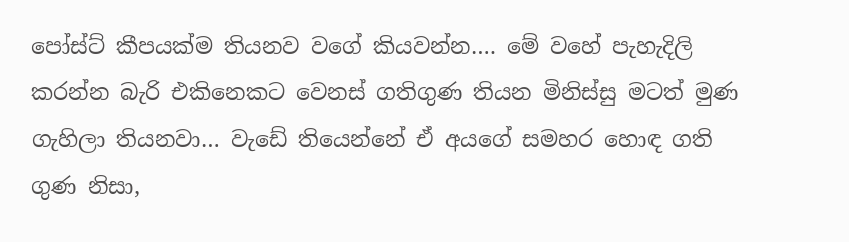පෝස්ට් කීපයක්ම තියනව වගේ කියවන්න…. මේ වහේ පැහැදිලි කරන්න බැරි එකිනෙකට වෙනස් ගතිගුණ තියන මිනිස්සු මටත් මුණ ගැහිලා තියනවා… වැඩේ තියෙන්නේ ඒ අයගේ සමහර හොඳ ගති ගුණ නිසා,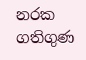නරක ගතිගුණ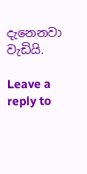දැනෙනවා වැඩියි.

Leave a reply to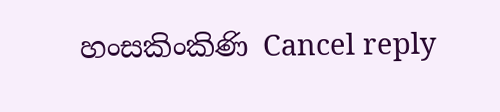හංසකිංකිණි Cancel reply